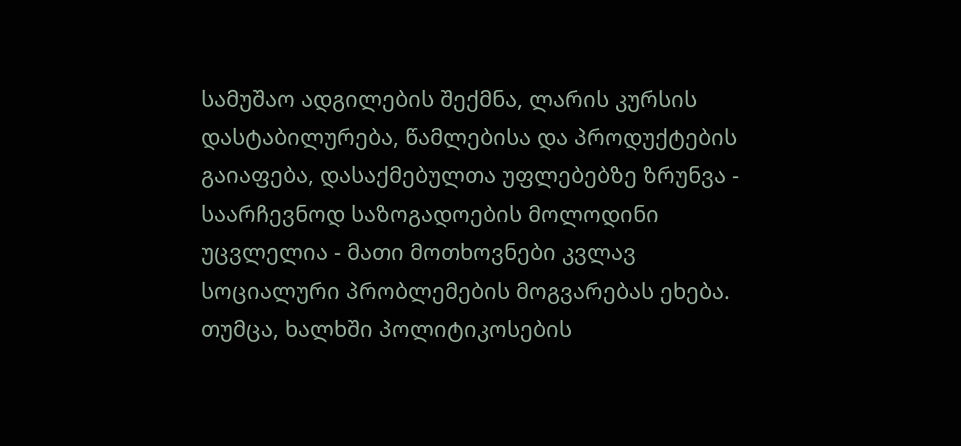სამუშაო ადგილების შექმნა, ლარის კურსის დასტაბილურება, წამლებისა და პროდუქტების გაიაფება, დასაქმებულთა უფლებებზე ზრუნვა - საარჩევნოდ საზოგადოების მოლოდინი უცვლელია - მათი მოთხოვნები კვლავ სოციალური პრობლემების მოგვარებას ეხება. თუმცა, ხალხში პოლიტიკოსების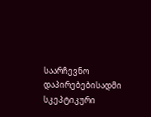საარჩევნო დაპირებებისადმი სკეპტიკური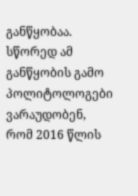განწყობაა.
სწორედ ამ განწყობის გამო პოლიტოლოგები ვარაუდობენ, რომ 2016 წლის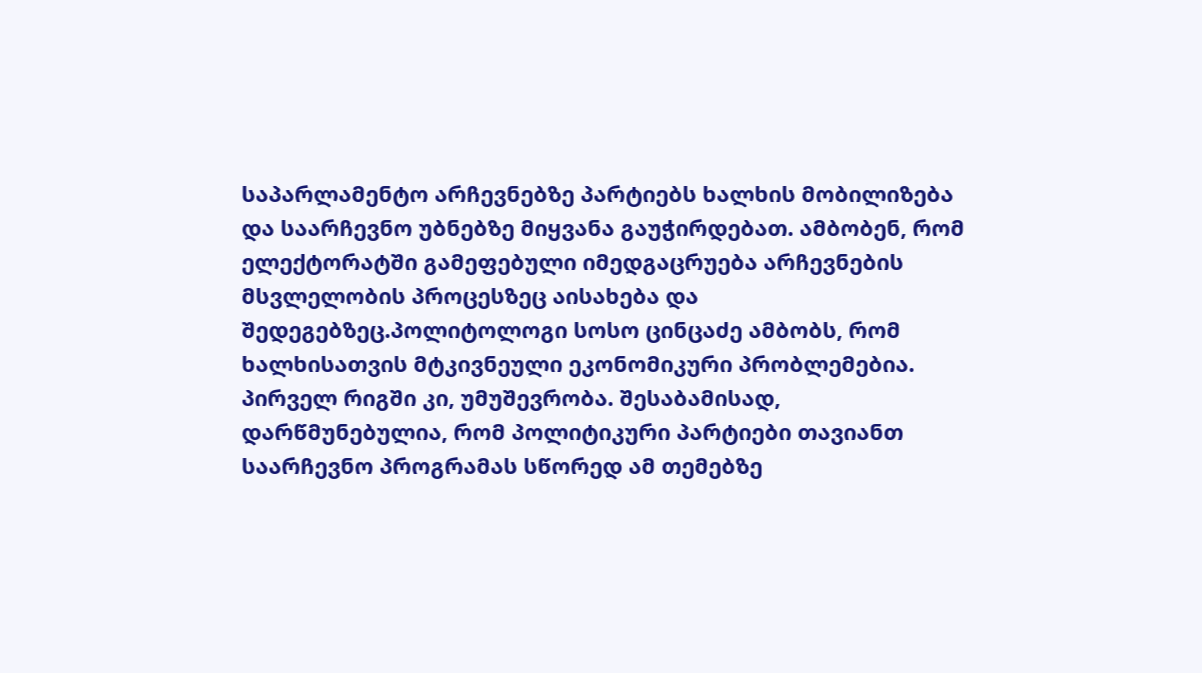საპარლამენტო არჩევნებზე პარტიებს ხალხის მობილიზება და საარჩევნო უბნებზე მიყვანა გაუჭირდებათ. ამბობენ, რომ ელექტორატში გამეფებული იმედგაცრუება არჩევნების მსვლელობის პროცესზეც აისახება და შედეგებზეც.პოლიტოლოგი სოსო ცინცაძე ამბობს, რომ ხალხისათვის მტკივნეული ეკონომიკური პრობლემებია. პირველ რიგში კი, უმუშევრობა. შესაბამისად, დარწმუნებულია, რომ პოლიტიკური პარტიები თავიანთ საარჩევნო პროგრამას სწორედ ამ თემებზე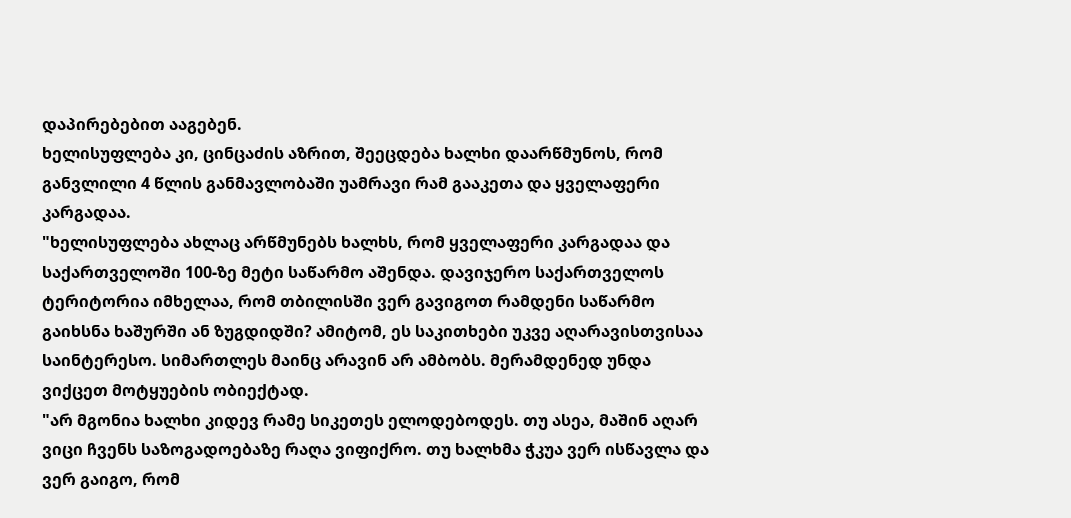დაპირებებით ააგებენ.
ხელისუფლება კი, ცინცაძის აზრით, შეეცდება ხალხი დაარწმუნოს, რომ განვლილი 4 წლის განმავლობაში უამრავი რამ გააკეთა და ყველაფერი კარგადაა.
"ხელისუფლება ახლაც არწმუნებს ხალხს, რომ ყველაფერი კარგადაა და საქართველოში 100-ზე მეტი საწარმო აშენდა. დავიჯერო საქართველოს ტერიტორია იმხელაა, რომ თბილისში ვერ გავიგოთ რამდენი საწარმო გაიხსნა ხაშურში ან ზუგდიდში? ამიტომ, ეს საკითხები უკვე აღარავისთვისაა საინტერესო. სიმართლეს მაინც არავინ არ ამბობს. მერამდენედ უნდა ვიქცეთ მოტყუების ობიექტად.
"არ მგონია ხალხი კიდევ რამე სიკეთეს ელოდებოდეს. თუ ასეა, მაშინ აღარ ვიცი ჩვენს საზოგადოებაზე რაღა ვიფიქრო. თუ ხალხმა ჭკუა ვერ ისწავლა და ვერ გაიგო, რომ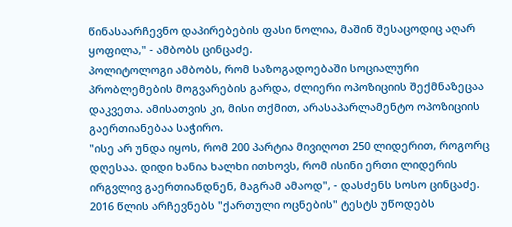წინასაარჩევნო დაპირებების ფასი ნოლია, მაშინ შესაცოდიც აღარ ყოფილა," - ამბობს ცინცაძე.
პოლიტოლოგი ამბობს, რომ საზოგადოებაში სოციალური პრობლემების მოგვარების გარდა, ძლიერი ოპოზიციის შექმნაზეცაა დაკვეთა. ამისათვის კი, მისი თქმით, არასაპარლამენტო ოპოზიციის გაერთიანებაა საჭირო.
"ისე არ უნდა იყოს, რომ 200 პარტია მივიღოთ 250 ლიდერით, როგორც დღესაა. დიდი ხანია ხალხი ითხოვს, რომ ისინი ერთი ლიდერის ირგვლივ გაერთიანდნენ, მაგრამ ამაოდ", - დასძენს სოსო ცინცაძე.
2016 წლის არჩევნებს "ქართული ოცნების" ტესტს უწოდებს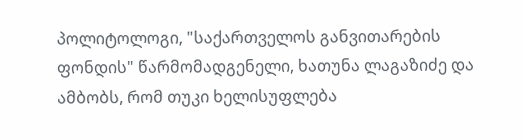პოლიტოლოგი, "საქართველოს განვითარების ფონდის" წარმომადგენელი, ხათუნა ლაგაზიძე და ამბობს, რომ თუკი ხელისუფლება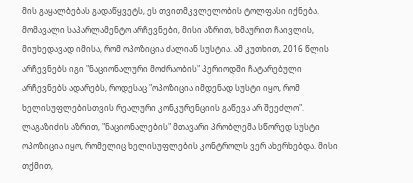მის გაყალბებას გადაწყვეტს, ეს თვითმკვლელობის ტოლფასი იქნება.
მომავალი საპარლამენტო არჩევნები, მისი აზრით, ხმაურით ჩაივლის, მიუხედავად იმისა, რომ ოპოზიცია ძალიან სუსტია. ამ კუთხით, 2016 წლის არჩევნებს იგი "ნაციონალური მოძრაობის" პერიოდში ჩატარებული არჩევნებს ადარებს, როდესაც "ოპოზიცია იმდენად სუსტი იყო, რომ ხელისუფლებისთვის რეალური კონკურენციის გაწევა არ შეეძლო".
ლაგაზიძის აზრით, "ნაციონალების" მთავარი პრობლემა სწორედ სუსტი ოპოზიცია იყო, რომელიც ხელისუფლების კონტროლს ვერ ახერხებდა. მისი თქმით,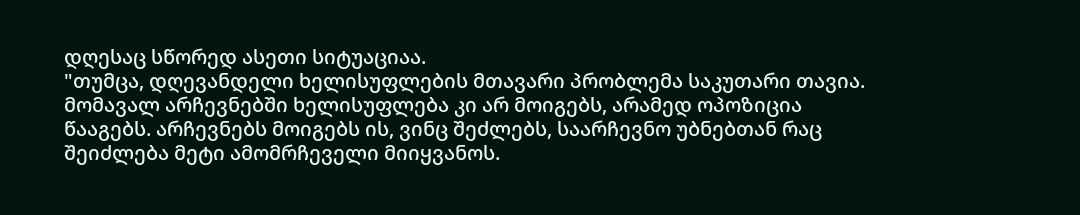დღესაც სწორედ ასეთი სიტუაციაა.
"თუმცა, დღევანდელი ხელისუფლების მთავარი პრობლემა საკუთარი თავია. მომავალ არჩევნებში ხელისუფლება კი არ მოიგებს, არამედ ოპოზიცია წააგებს. არჩევნებს მოიგებს ის, ვინც შეძლებს, საარჩევნო უბნებთან რაც შეიძლება მეტი ამომრჩეველი მიიყვანოს.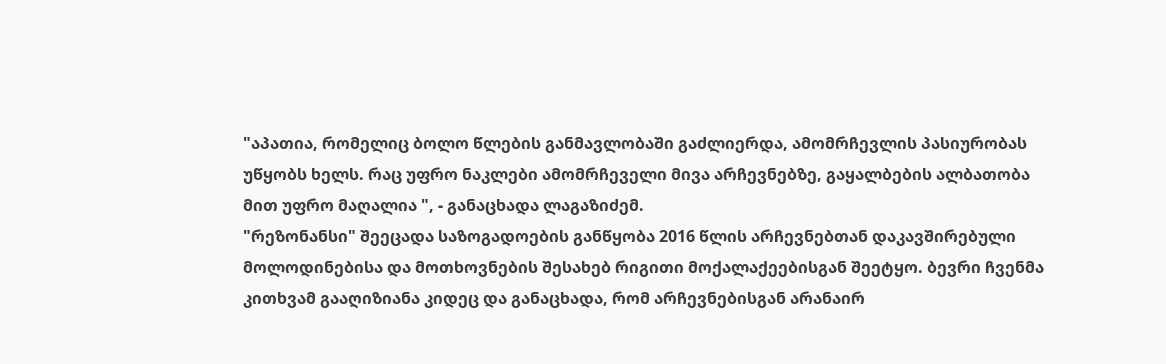"აპათია, რომელიც ბოლო წლების განმავლობაში გაძლიერდა, ამომრჩევლის პასიურობას უწყობს ხელს. რაც უფრო ნაკლები ამომრჩეველი მივა არჩევნებზე, გაყალბების ალბათობა მით უფრო მაღალია ", - განაცხადა ლაგაზიძემ.
"რეზონანსი" შეეცადა საზოგადოების განწყობა 2016 წლის არჩევნებთან დაკავშირებული მოლოდინებისა და მოთხოვნების შესახებ რიგითი მოქალაქეებისგან შეეტყო. ბევრი ჩვენმა კითხვამ გააღიზიანა კიდეც და განაცხადა, რომ არჩევნებისგან არანაირ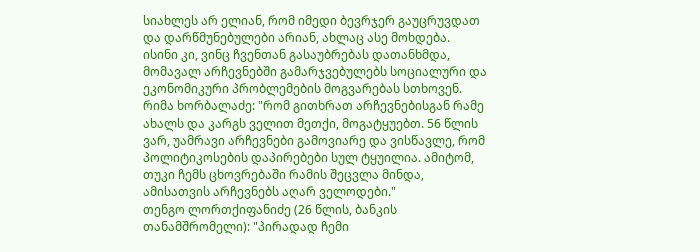სიახლეს არ ელიან, რომ იმედი ბევრჯერ გაუცრუვდათ და დარწმუნებულები არიან, ახლაც ასე მოხდება.
ისინი კი, ვინც ჩვენთან გასაუბრებას დათანხმდა, მომავალ არჩევნებში გამარჯვებულებს სოციალური და ეკონომიკური პრობლემების მოგვარებას სთხოვენ.
რიმა ხორბალაძე: "რომ გითხრათ არჩევნებისგან რამე ახალს და კარგს ველით მეთქი, მოგატყუებთ. 56 წლის ვარ, უამრავი არჩევნები გამოვიარე და ვისწავლე, რომ პოლიტიკოსების დაპირებები სულ ტყუილია. ამიტომ, თუკი ჩემს ცხოვრებაში რამის შეცვლა მინდა, ამისათვის არჩევნებს აღარ ველოდები."
თენგო ლორთქიფანიძე (26 წლის, ბანკის თანამშრომელი): "პირადად ჩემი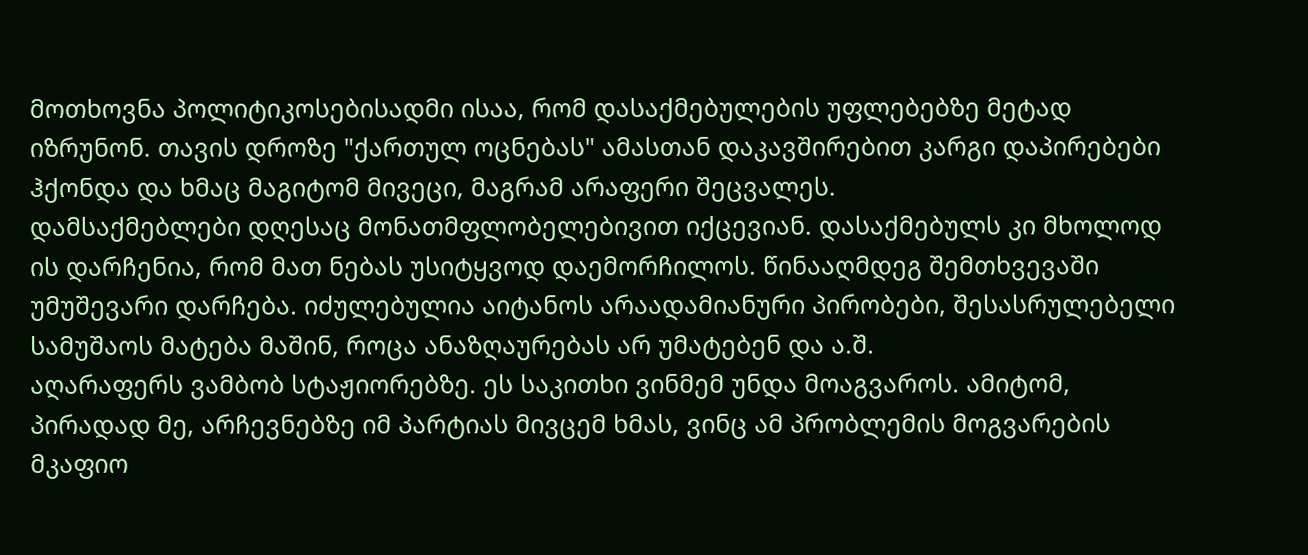მოთხოვნა პოლიტიკოსებისადმი ისაა, რომ დასაქმებულების უფლებებზე მეტად იზრუნონ. თავის დროზე "ქართულ ოცნებას" ამასთან დაკავშირებით კარგი დაპირებები ჰქონდა და ხმაც მაგიტომ მივეცი, მაგრამ არაფერი შეცვალეს.
დამსაქმებლები დღესაც მონათმფლობელებივით იქცევიან. დასაქმებულს კი მხოლოდ ის დარჩენია, რომ მათ ნებას უსიტყვოდ დაემორჩილოს. წინააღმდეგ შემთხვევაში უმუშევარი დარჩება. იძულებულია აიტანოს არაადამიანური პირობები, შესასრულებელი სამუშაოს მატება მაშინ, როცა ანაზღაურებას არ უმატებენ და ა.შ.
აღარაფერს ვამბობ სტაჟიორებზე. ეს საკითხი ვინმემ უნდა მოაგვაროს. ამიტომ, პირადად მე, არჩევნებზე იმ პარტიას მივცემ ხმას, ვინც ამ პრობლემის მოგვარების მკაფიო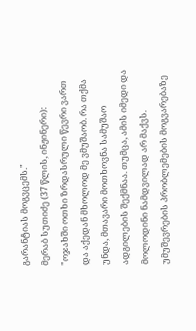გარანტიას მოგვცემს."
მერაბ სუთიძე (37 წლის, ინჟინერი): "ოჯახში ოთხი ზრდასრული წევრი ვართ და აქედან მხოლოდ მე ვმუშაობ. რა თქმა უნდა, მთავარი მოთხოვნა სამუშაო ადგილების შექმნაა. თუმცა, ამის იმედი და მოლოდინი ნამდვილად არ მაქვს. უმუშევრების პრობლემების მოგვარებაზე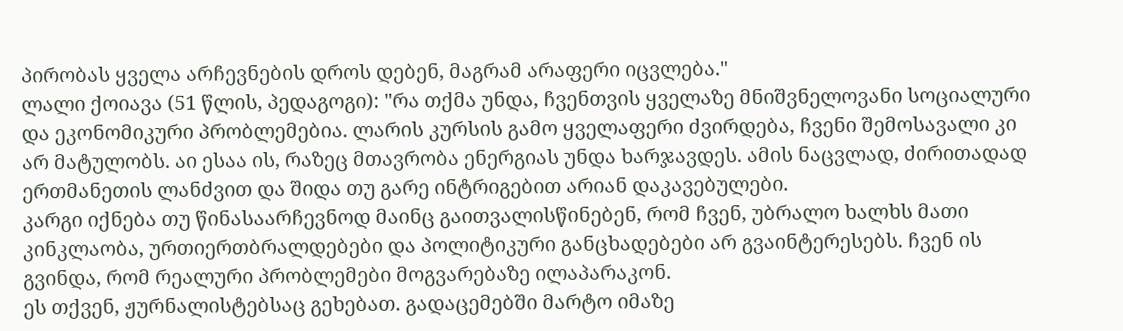პირობას ყველა არჩევნების დროს დებენ, მაგრამ არაფერი იცვლება."
ლალი ქოიავა (51 წლის, პედაგოგი): "რა თქმა უნდა, ჩვენთვის ყველაზე მნიშვნელოვანი სოციალური და ეკონომიკური პრობლემებია. ლარის კურსის გამო ყველაფერი ძვირდება, ჩვენი შემოსავალი კი არ მატულობს. აი ესაა ის, რაზეც მთავრობა ენერგიას უნდა ხარჯავდეს. ამის ნაცვლად, ძირითადად ერთმანეთის ლანძვით და შიდა თუ გარე ინტრიგებით არიან დაკავებულები.
კარგი იქნება თუ წინასაარჩევნოდ მაინც გაითვალისწინებენ, რომ ჩვენ, უბრალო ხალხს მათი კინკლაობა, ურთიერთბრალდებები და პოლიტიკური განცხადებები არ გვაინტერესებს. ჩვენ ის გვინდა, რომ რეალური პრობლემები მოგვარებაზე ილაპარაკონ.
ეს თქვენ, ჟურნალისტებსაც გეხებათ. გადაცემებში მარტო იმაზე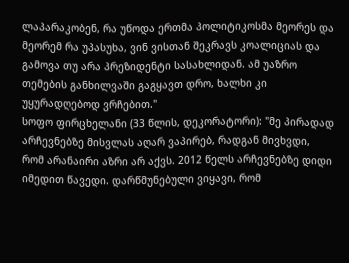ლაპარაკობენ, რა უწოდა ერთმა პოლიტიკოსმა მეორეს და მეორემ რა უპასუხა, ვინ ვისთან შეკრავს კოალიციას და გამოვა თუ არა პრეზიდენტი სასახლიდან. ამ უაზრო თემების განხილვაში გაგყავთ დრო, ხალხი კი უყურადღებოდ ვრჩებით."
სოფო ფირცხელანი (33 წლის, დეკორატორი): "მე პირადად არჩევნებზე მისვლას აღარ ვაპირებ, რადგან მივხვდი, რომ არანაირი აზრი არ აქვს. 2012 წელს არჩევნებზე დიდი იმედით წავედი. დარწმუნებული ვიყავი, რომ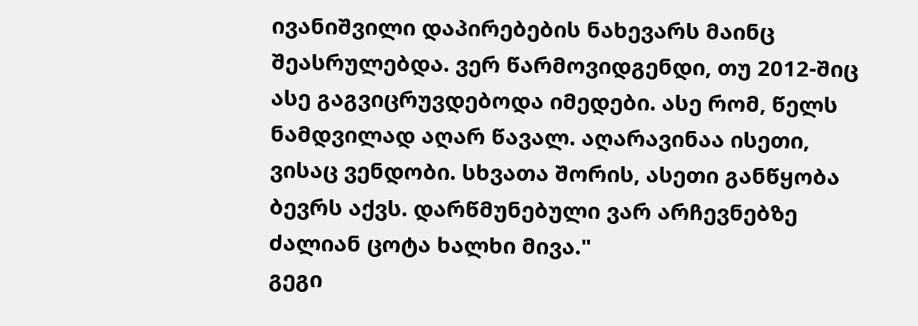ივანიშვილი დაპირებების ნახევარს მაინც შეასრულებდა. ვერ წარმოვიდგენდი, თუ 2012-შიც ასე გაგვიცრუვდებოდა იმედები. ასე რომ, წელს ნამდვილად აღარ წავალ. აღარავინაა ისეთი, ვისაც ვენდობი. სხვათა შორის, ასეთი განწყობა ბევრს აქვს. დარწმუნებული ვარ არჩევნებზე ძალიან ცოტა ხალხი მივა."
გეგი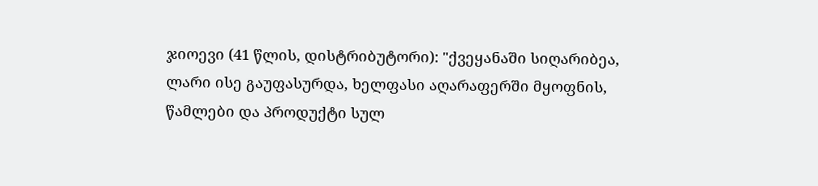ჯიოევი (41 წლის, დისტრიბუტორი): "ქვეყანაში სიღარიბეა, ლარი ისე გაუფასურდა, ხელფასი აღარაფერში მყოფნის, წამლები და პროდუქტი სულ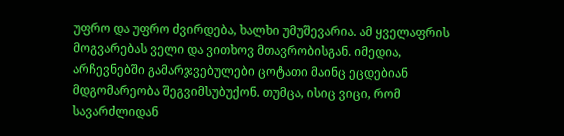უფრო და უფრო ძვირდება, ხალხი უმუშევარია. ამ ყველაფრის მოგვარებას ველი და ვითხოვ მთავრობისგან. იმედია, არჩევნებში გამარჯვებულები ცოტათი მაინც ეცდებიან მდგომარეობა შეგვიმსუბუქონ. თუმცა, ისიც ვიცი, რომ სავარძლიდან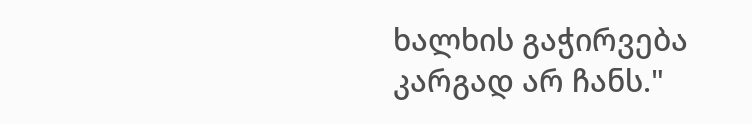ხალხის გაჭირვება კარგად არ ჩანს."